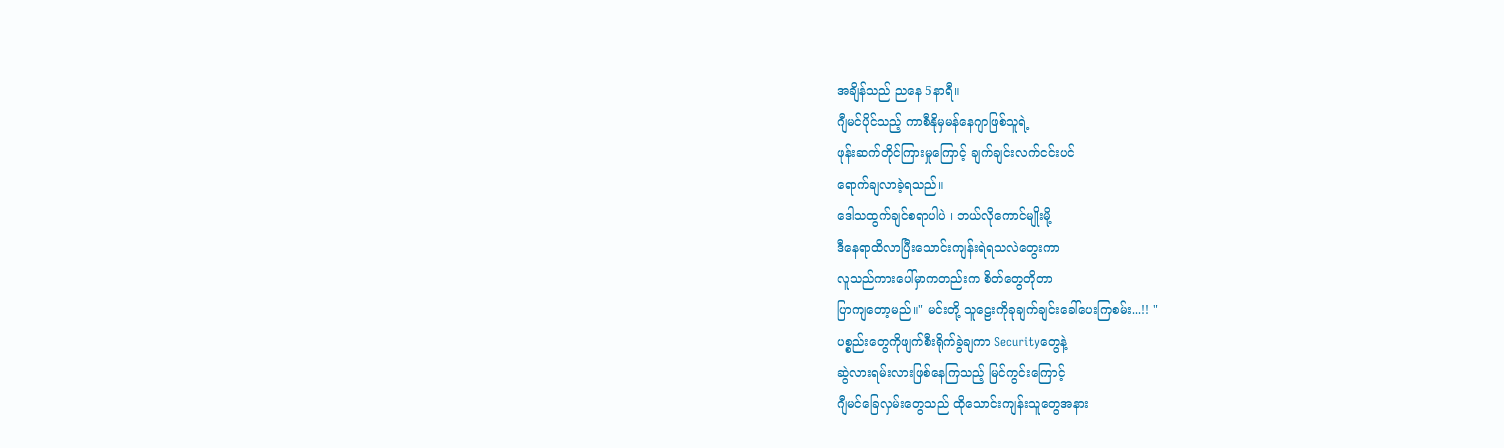အချိန်သည် ညနေ 5နာရီ။
ဂျီမင်ပိုင်သည့် ကာစီနိုမှမန်နေဂျာဖြစ်သူရဲ့
ဖုန်းဆက်တိုင်ကြားမှုကြောင့် ချက်ချင်းလက်ငင်းပင်
ရောက်ချလာခဲ့ရသည်။
ဒေါသထွက်ချင်စရာပါပဲ ၊ ဘယ်လိုကောင်မျိုးမို့
ဒီနေရာထိလာပြီးသောင်းကျန်းရဲရသလဲတွေးကာ
လူသည်ကားပေါ်မှာကတည်းက စိတ်တွေတိုတာ
ပြာကျတော့မည်။" မင်းတို့ သူဠေးကိုခုချက်ချင်းခေါ်ပေးကြစမ်း...!! "
ပစ္စည်းတွေကိုဖျက်စီးရိုက်ခွဲချကာ Securityတွေနဲ့
ဆွဲလားရမ်းလားဖြစ်နေကြသည့် မြင်ကွင်းကြောင့်
ဂျီမင်ခြေလှမ်းတွေသည် ထိုသောင်းကျန်းသူတွေအနား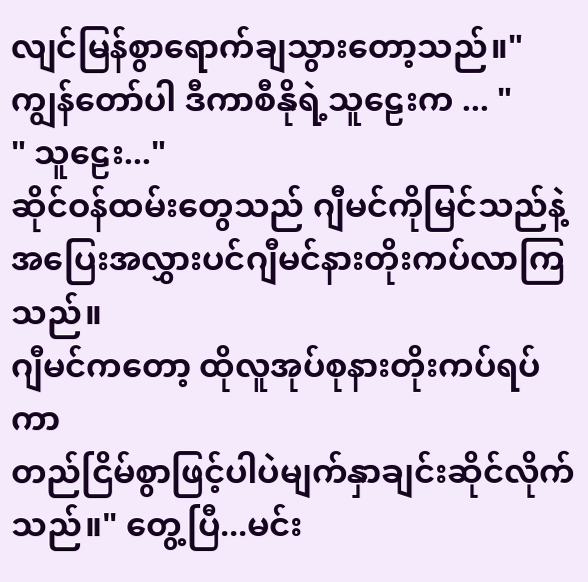လျင်မြန်စွာရောက်ချသွားတော့သည်။" ကျွန်တော်ပါ ဒီကာစီနိုရဲ့သူဠေးက ... "
" သူဠေး..."
ဆိုင်ဝန်ထမ်းတွေသည် ဂျီမင်ကိုမြင်သည်နဲ့
အပြေးအလွှားပင်ဂျီမင်နားတိုးကပ်လာကြသည်။
ဂျီမင်ကတော့ ထိုလူအုပ်စုနားတိုးကပ်ရပ်ကာ
တည်ငြိမ်စွာဖြင့်ပါပဲမျက်နှာချင်းဆိုင်လိုက်သည်။" တွေ့ပြီ...မင်း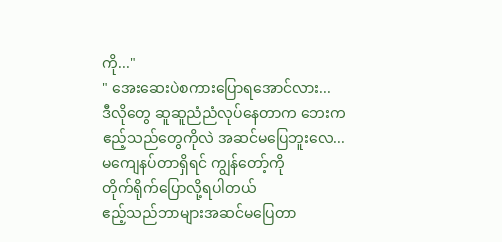ကို..."
" အေးဆေးပဲစကားပြောရအောင်လား...
ဒီလိုတွေ ဆူဆူညံညံလုပ်နေတာက ဘေးက
ဧည့်သည်တွေကိုလဲ အဆင်မပြေဘူးလေ...
မကျေနပ်တာရှိရင် ကျွန်တော့်ကို
တိုက်ရိုက်ပြောလို့ရပါတယ်
ဧည့်သည်ဘာများအဆင်မပြေတာ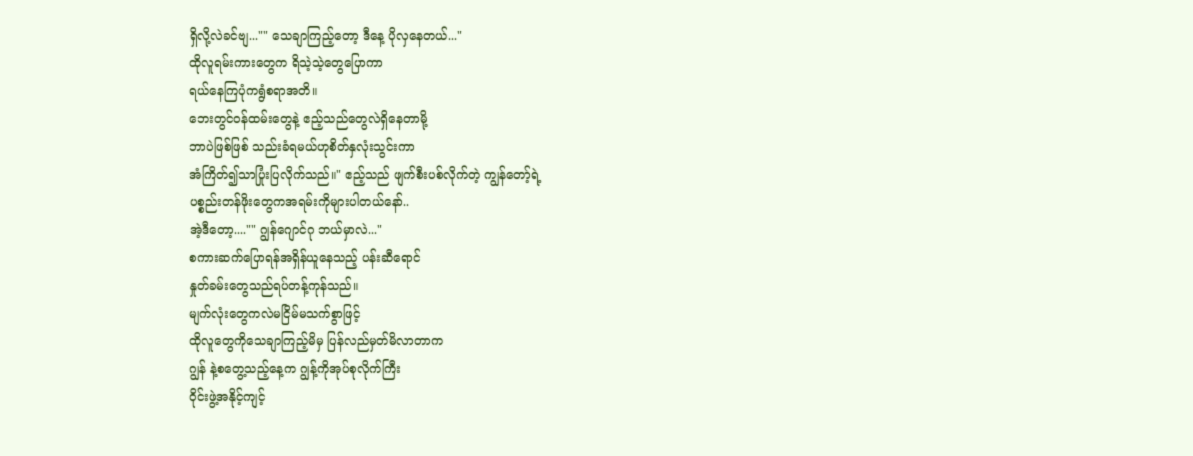ရှိလို့လဲခင်ဗျ..."" သေချာကြည့်တော့ ဒီနေ့ ပိုလှနေတယ်..."
ထိုလူရမ်းကားတွေက ရိသဲ့သဲ့တွေပြောကာ
ရယ်နေကြပုံကရွံစရာအတိ။
ဘေးတွင်ဝန်ထမ်းတွေနဲ့ ဧည့်သည်တွေလဲရှိနေတာမို့
ဘာပဲဖြစ်ဖြစ် သည်းခံရမယ်ဟုစိတ်နှလုံးသွင်းကာ
အံကြိတ်၍သာပြုံးပြလိုက်သည်။" ဧည့်သည် ဖျက်စီးပစ်လိုက်တဲ့ ကျွန်တော့်ရဲ့
ပစ္စည်းတန်ဖိုးတွေကအရမ်းကိုများပါတယ်နော်..
အဲ့ဒီတော့...."" ဂျွန်ဂျောင်ဂု ဘယ်မှာလဲ..."
စကားဆက်ပြောရန်အရှိန်ယူနေသည့် ပန်းဆီရောင်
နှုတ်ခမ်းတွေသည်ရပ်တန့်ကုန်သည်။
မျက်လုံးတွေကလဲမငြိမ်မသက်စွာဖြင့်
ထိုလူတွေကိုသေချာကြည့်မိမှ ပြန်လည်မှတ်မိလာတာက
ဂျွန် နဲ့စတွေ့သည့်နေ့က ဂျွန့်ကိုအုပ်စုလိုက်ကြီး
ဝိုင်းဖွဲ့အနိုင့်ကျင့်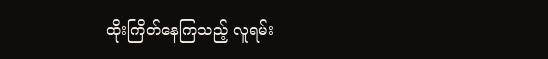ထိုးကြိတ်နေကြသည့် လူရမ်း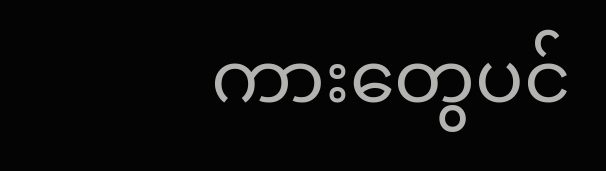ကားတွေပင်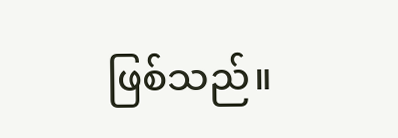ဖြစ်သည်။